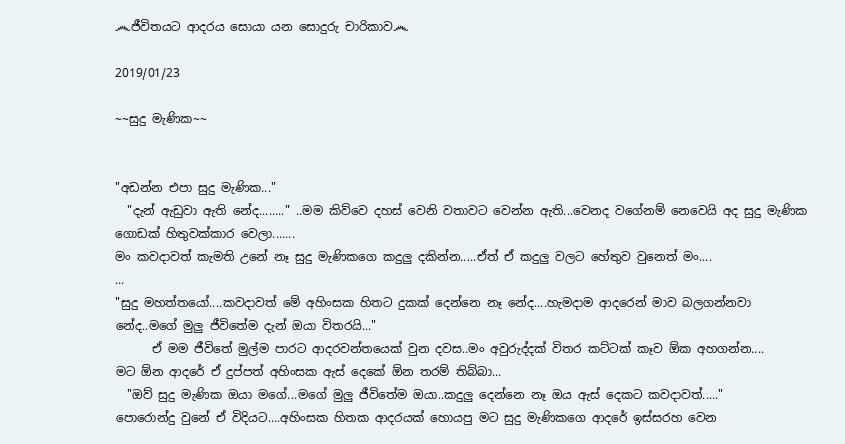෴ජීවිතයට ආදරය සොයා යන සොදුරු චාරිකාව෴

2019/01/23

~~සුදු මැණික~~


"අඩන්න එපා සුදු මැණික..."
  "දැන් ඇඩුවා ඇති නේද........" ..මම කිව්වෙ දහස් වෙනි වතාවට වෙන්න ඇති...වෙනද වගේනම් නෙවෙයි අද සුදු මැණික ගොඩක් හිතුවක්කාර වෙලා.......
මං කවදාවත් කැමති උනේ නෑ සුදු මැණිකගෙ කදුලු දකින්න.....ඒත් ඒ කදුලු වලට හේතුව වුනෙත් මං....
...
"සුදු මහත්තයෝ....කවදාවත් මේ අහිංසක හිතට දුකක් දෙන්නෙ නෑ නේද....හැමදාම ආදරෙන් මාව බලගන්නවා නේද..මගේ මුලු ජීවිතේම දැන් ඔයා විතරයි..."
      ඒ මම ජීවිතේ මුල්ම පාරට ආදරවන්තයෙක් වුන දවස..මං අවුරුද්දක් විතර කට්ටක් කෑව ඕක අහගන්න....
මට ඕන ආදරේ ඒ දුප්පත් අහිංසක ඇස් දෙකේ ඕන තරම් තිබ්බා...
  "ඔව් සුදු මැණික ඔයා මගේ...මගේ මුලු ජීවිතේම ඔයා..කදුලු දෙන්නෙ නෑ ඔය ඇස් දෙකට කවදාවත්....."
පොරොන්දු වුනේ ඒ විදියට....අහිංසක හිතක ආදරයක් හොයපු මට සුදු මැණිකගෙ ආදරේ ඉස්සරහ වෙන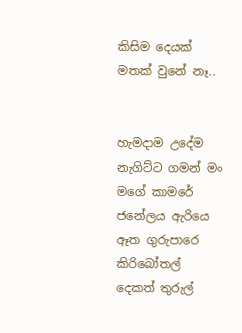කිසිම දෙයක් මතක් වුනේ නෑ..


හැමදාම උදේම නැගිට්ට ගමන් මං මගේ කාමරේ ජනේලය ඇරියෙ ඈත ගුරුපාරෙ කිරිබෝතල් දෙකත් තුරුල්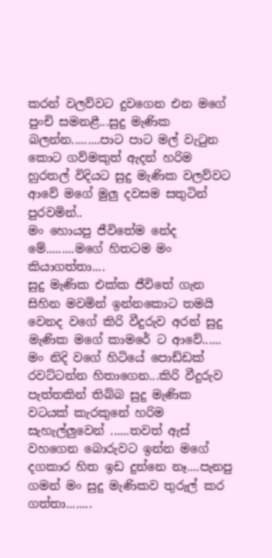කරන් වලව්වට දුවගෙන එන මගේ පුංචි සමනළී...සුදු මැණික බලන්න.........පාට පාට මල් වැටුන කොට ගව්මකුත් ඇදන් හරිම හුරතල් විදියට සුදු මැණික වලව්වට ආවේ මගේ මුලු දවසම සතුටින් පුරවමින්..
මං හොයපු ජීවිතේම නේද මේ.........මගේ හිතටම මං කියාගත්තා....
සුදු මැණික එක්ක ජීවිතේ ගැන සිහින මවමින් ඉන්නකොට තමයි වෙනද වගේ කිරි වීදුරුව අරන් සුදු මැණික මගේ කාමරේ ට ආවේ......
මං නිදි වගේ හිටියේ පොඩ්ඩක් රවට්ටන්න හිතාගෙන...කිරි වීදුරුව පැත්තකින් තිබ්බ සුදු මැණික වටයක් කැරකුනේ හරිම සැහැල්ලුවෙන් ......තවත් ඇස් වහගෙන බොරුවට ඉන්න මගේ දගකාර හිත ඉඩ දුන්නෙ නෑ....පැනපු ගමන් මං සුදු මැණිකව තුරුල් කර ගත්තා........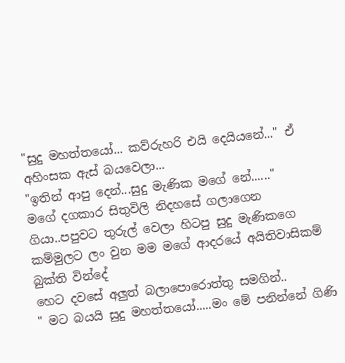"සුදු මහත්තයෝ... කව්රුහරි එයි දෙයියනේ..." ඒ අහිංසක ඇස් බයවෙලා...
"ඉතින් ආපු දෙන්...සුදු මැණික මගේ නේ......"
මගේ දගකාර සිතුවිලි නිදහසේ ගලාගෙන ගියා..පපුවට තුරුල් වෙලා හිටපු සුදු මැණිකගෙ කම්මුලට ලං වුන මම මගේ ආදරයේ අයිතිවාසිකම් බුක්ති වින්දේ
හෙට දවසේ අලුත් බලාපොරොත්තු සමගින්..
" මට බයයි සුදු මහත්තයෝ.....මං මේ පනින්නේ ගිණි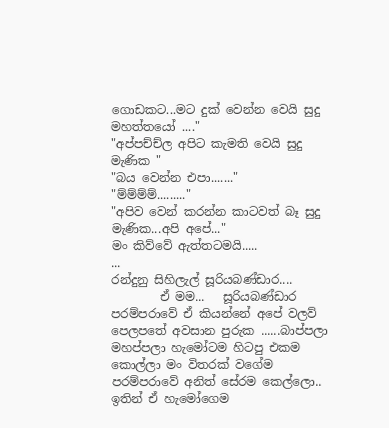ගොඩකට...මට දුක් වෙන්න වෙයි සුදු මහත්තයෝ ...."
"අප්පච්ච්ල අපිට කැමති වෙයි සුදු මැණික "
"බය වෙන්න එපා......."
"ම්ම්ම්ම්........."
"අපිව වෙන් කරන්න කාටවත් බෑ සුදු මැණික...අපි අපේ..."
මං කිව්වේ ඇත්තටමයි.....
...
රන්දුනු සිහිලැල් සූරියබණ්ඩාර....
        ඒ මම...   සූරියබණ්ඩාර පරම්පරාවේ ඒ කියන්නේ අපේ වලව් පෙලපතේ අවසාන පුරුක ......බාප්පලා මහප්පලා හැමෝටම හිටපු එකම කොල්ලා මං විතරක් වගේම පරම්පරාවේ අනිත් සේරම කෙල්ලො..
ඉතින් ඒ හැමෝගෙම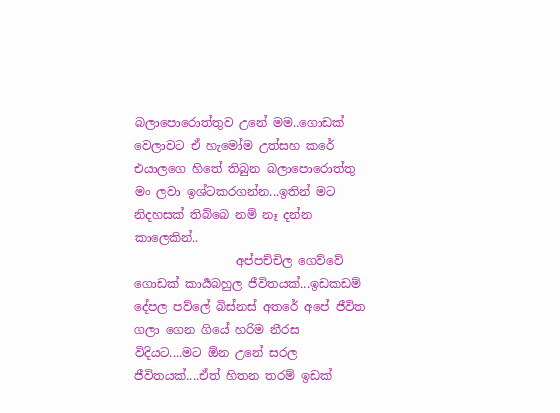බලාපොරොත්තුව උනේ මම..ගොඩක් වෙලාවට ඒ හැමෝම උත්සහ කරේ එයාලගෙ හිතේ තිබුන බලාපොරොත්තු මං ලවා ඉශ්ටකරගන්න...ඉතින් මට නිදහසක් තිබ්බෙ නම් නෑ දන්න කාලෙකින්..
                 අප්පච්චිල ගෙව්වේ ගොඩක් කාර්‍යබහුල ජීවිතයක්...ඉඩකඩම් දේපල පව්ලේ බිස්නස් අතරේ අපේ ජීවිත ගලා ගෙන ගියේ හරිම නීරස විදියට....මට ඕන උනේ සරල ජීවිතයක්....ඒත් හිතන තරම් ඉඩක්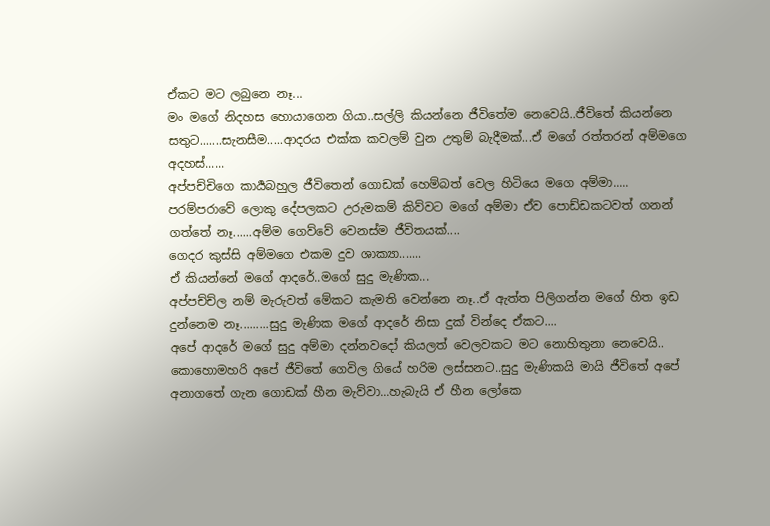ඒකට මට ලබුනෙ නෑ...
මං මගේ නිදහස හොයාගෙන ගියා..සල්ලි කියන්නෙ ජීවිතේම නෙවෙයි..ජීවිතේ කියන්නෙ සතුට.......සැනසීම.....ආදරය එක්ක කවලම් වුන උතුම් බැදීමක්...ඒ මගේ රත්තරන් අම්මගෙ අදහස්......
අප්පච්චිගෙ කාර්‍යබහුල ජීවිතෙන් ගොඩක් හෙම්බත් වෙල හිටියෙ මගෙ අම්මා.....
පරම්පරාවේ ලොකු දේපලකට උරුමකම් කිව්වට මගේ අම්මා ඒව පොඩ්ඩකටවත් ගනන් ගත්තේ නෑ......අම්ම ගෙව්වේ වෙනස්ම ජීවිතයක්....
ගෙදර කුස්සි අම්මගෙ එකම දුව ශාක්‍යා.......
ඒ කියන්නේ මගේ ආදරේ..මගේ සුදු මැණික...
අප්පච්ච්ල නම් මැරුවත් මේකට කැමති වෙන්නෙ නෑ..ඒ ඇත්ත පිලිගන්න මගේ හිත ඉඩ දුන්නෙම නෑ.........සුදු මැණික මගේ ආදරේ නිසා දුක් වින්දෙ ඒකට....
අපේ ආදරේ මගේ සුදු අම්මා දන්නවදෝ කියලත් වෙලවකට මට නොහිතුනා නෙවෙයි..
කොහොමහරි අපේ ජීවිතේ ගෙවිල ගියේ හරිම ලස්සනට..සුදු මැණිකයි මායි ජීවිතේ අපේ අනාගතේ ගැන ගොඩක් හීන මැව්වා...හැබැයි ඒ හීන ලෝකෙ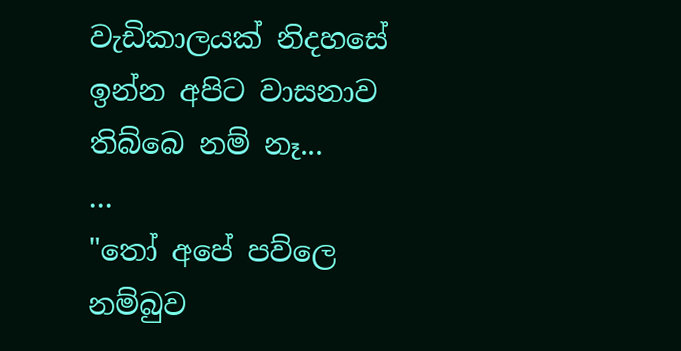වැඩිකාලයක් නිදහසේ ඉන්න අපිට වාසනාව තිබ්බෙ නම් නෑ...
...
"තෝ අපේ පව්ලෙ නම්බුව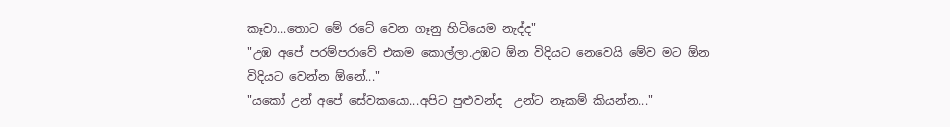කෑවා...තොට මේ රටේ වෙන ගෑනු හිටියෙම නැද්ද"
"උඹ අපේ පරම්පරාවේ එකම කොල්ලා.උඹට ඕන විදියට නෙවෙයි මේව මට ඕන විදියට වෙන්න ඕනේ..."
"යකෝ උන් අපේ සේවකයො...අපිට පුළුවන්ද  උන්ට නෑකම් කියන්න..."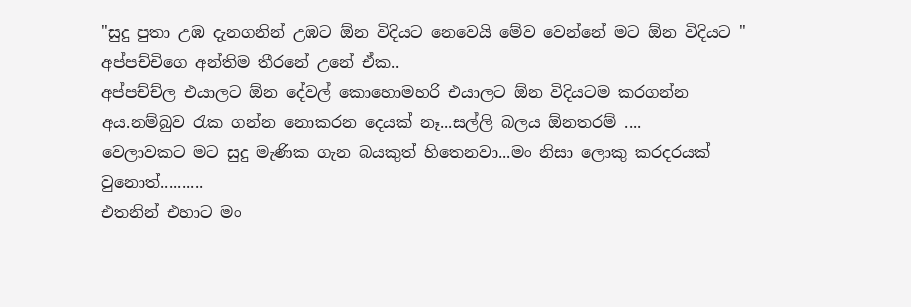"සුදු පුතා උඹ දැනගනින් උඹට ඕන විදියට නෙවෙයි මේව වෙන්නේ මට ඕන විදියට "
අප්පච්චිගෙ අන්තිම තීරනේ උනේ ඒක..
අප්පච්ච්ල එයාලට ඕන දේවල් කොහොමහරි එයාලට ඕන විදියටම කරගන්න අය.නම්බුව රැක ගන්න නොකරන දෙයක් නෑ...සල්ලි බලය ඕනතරම් ....
වෙලාවකට මට සුදු මැණික ගැන බයකුත් හිතෙනවා...මං නිසා ලොකු කරදරයක් වුනොත්..........
එතනින් එහාට මං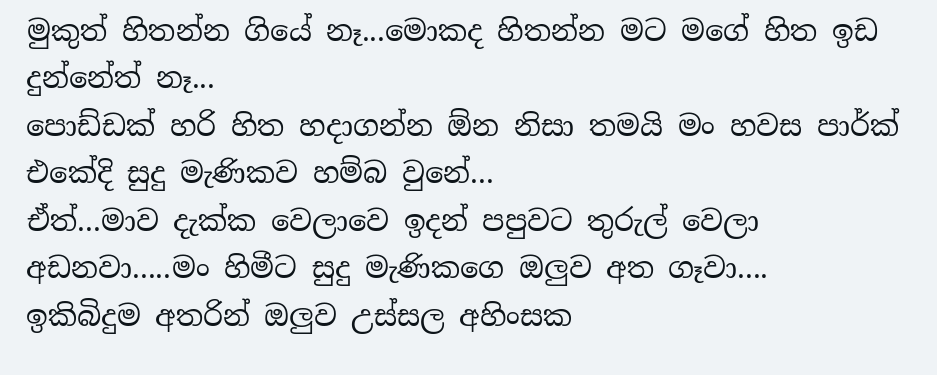මුකුත් හිතන්න ගියේ නෑ...මොකද හිතන්න මට මගේ හිත ඉඩ දුන්නේත් නෑ...
පොඩ්ඩක් හරි හිත හදාගන්න ඕන නිසා තමයි මං හවස පාර්ක් එකේදි සුදු මැණිකව හම්බ වුනේ...
ඒත්...මාව දැක්ක වෙලාවෙ ඉදන් පපුවට තුරුල් වෙලා අඩනවා.....මං හිමීට සුදු මැණිකගෙ ඔලුව අත ගෑවා....
ඉකිබිදුම අතරින් ඔලුව උස්සල අහිංසක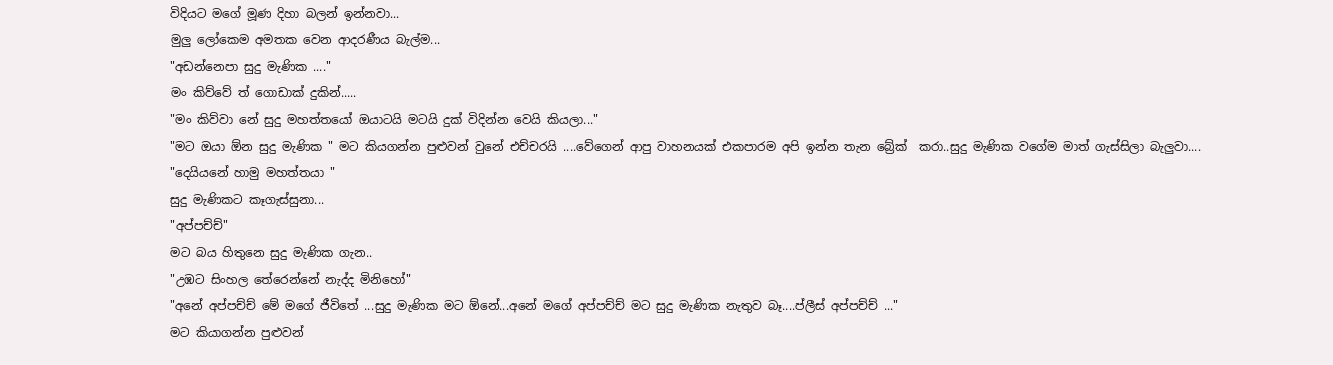විදියට මගේ මූණ දිහා බලන් ඉන්නවා...
මුලු ලෝකෙම අමතක වෙන ආදරණීය බැල්ම...
"අඩන්නෙපා සුදු මැණික ...."
මං කිව්වේ ත් ගොඩාක් දුකින්.....
"මං කිව්වා නේ සුදු මහත්තයෝ ඔයාටයි මටයි දුක් විදින්න වෙයි කියලා..."
"මට ඔයා ඕන සුදු මැණික " මට කියගන්න පුළුවන් වුනේ එච්චරයි ....වේගෙන් ආපු වාහනයක් එකපාරම අපි ඉන්න තැන බ්‍රේක්  කරා..සුදු මැණික වගේම මාත් ගැස්සිලා බැලුවා....
"දෙයියනේ හාමු මහත්තයා "
සුදු මැණිකට කෑගැස්සුනා...
"අප්පච්ච්"
මට බය හිතුනෙ සුදු මැණික ගැන..
"උඹට සිංහල තේරෙන්නේ නැද්ද මිනිහෝ"
"අනේ අප්පච්ච් මේ මගේ ජීවිතේ ...සුදු මැණික මට ඕනේ...අනේ මගේ අප්පච්ච් මට සුදු මැණික නැතුව බෑ....ප්ලීස් අප්පච්ච් ..."
මට කියාගන්න පුළුවන්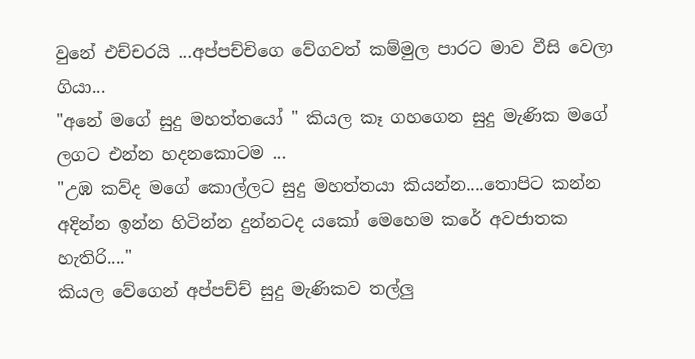වුනේ එච්චරයි ...අප්පච්චිගෙ වේගවත් කම්මුල පාරට මාව වීසි වෙලා ගියා...
"අනේ මගේ සුදු මහත්තයෝ " කියල කෑ ගහගෙන සුදු මැණික මගේ ලගට එන්න හදනකොටම ...
"උඹ කව්ද මගේ කොල්ලට සුදු මහත්තයා කියන්න....තොපිට කන්න අදින්න ඉන්න හිටින්න දුන්නටද යකෝ මෙහෙම කරේ අවජාතක හැතිරි...."
කියල වේගෙන් අප්පච්ච් සුදු මැණිකව තල්ලු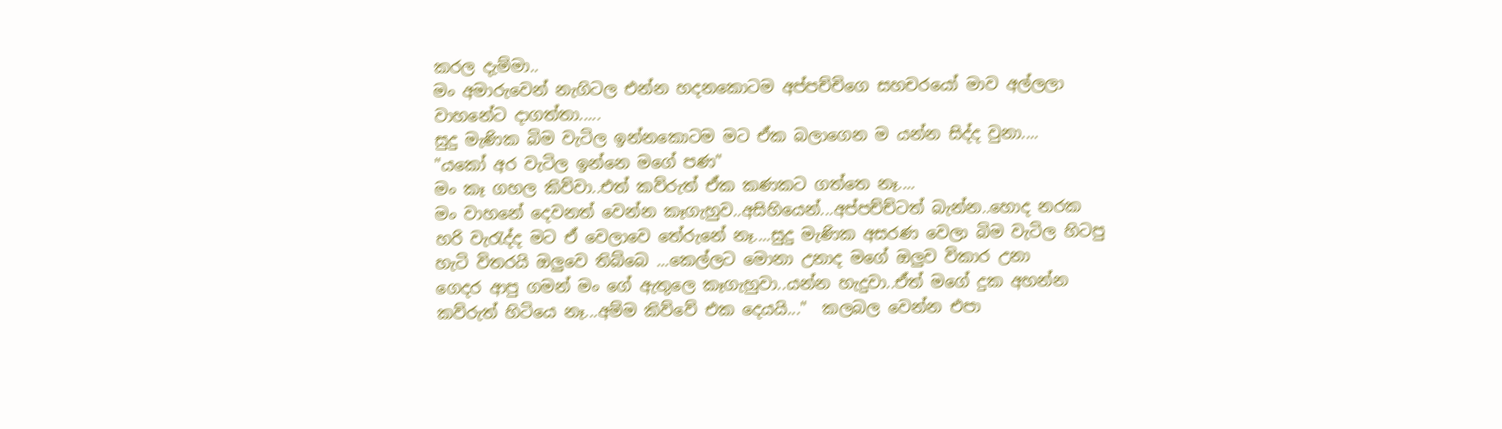කරල දැම්මා..
මං අමාරුවෙන් නැගිටල එන්න හදනකොටම අප්පච්චිගෙ සහචරයෝ මාව අල්ලලා වාහනේට දාගත්තා.....
සුදු මැණික බිම වැටිල ඉන්නකොටම මට ඒක බලාගෙන ම යන්න සිද්ද වුනා....
"යකෝ අර වැටිල ඉන්නෙ මගේ පණ"
මං කෑ ගහල කිව්වා..එත් කව්රුත් ඒක කණකට ගත්තෙ නෑ....
මං වාහනේ දෙවනත් වෙන්න කෑගැහුව..අසිහියෙන්...අප්පච්ච්ටත් බැන්න..හොද නරක හරි වැරැද්ද මට ඒ වෙලාවෙ තේරුනේ නෑ....සුදු මැණික අසරණ වෙලා බිම වැටිල හිටපු හැටි විතරයි ඔලුවෙ තිබ්බෙ ...කෙල්ලට මොනා උනාද මගේ ඔලුව විකාර උනා
ගෙදර ආපු ගමන් මං ගේ ඇතුලෙ කෑගැහුවා..යන්න හැදුවා..ඒත් මගේ දුක අහන්න කව්රුත් හිටියෙ නෑ...අම්ම කිව්වේ එක දෙයයි..."  කලබල වෙන්න එපා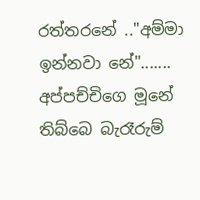රත්තරනේ .."අම්මා ඉන්නවා නේ".......
අප්පච්චිගෙ මූනේ තිබ්බෙ බැරෑරුම්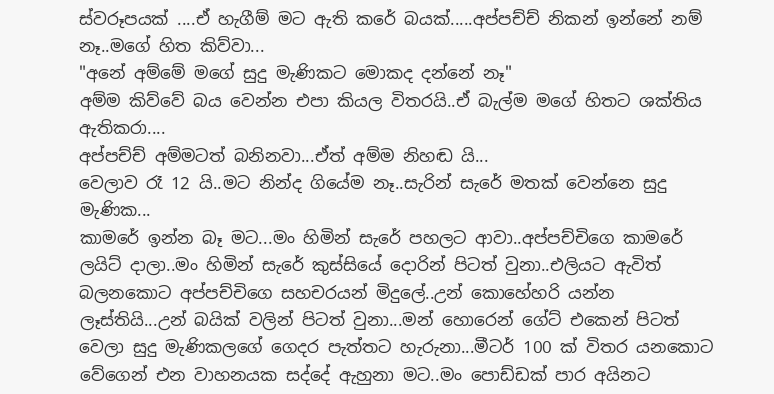ස්වරූපයක් ....ඒ හැගීම් මට ඇති කරේ බයක්.....අප්පච්ච් නිකන් ඉන්නේ නම් නෑ..මගේ හිත කිව්වා...
"අනේ අම්මේ මගේ සුදු මැණිකට මොකද දන්නේ නෑ"
අම්ම කිව්වේ බය වෙන්න එපා කියල විතරයි..ඒ බැල්ම මගේ හිතට ශක්තිය ඇතිකරා....
අප්පච්ච් අම්මටත් බනිනවා...ඒත් අම්ම නිහඬ යි...
වෙලාව රෑ 12 යි..මට නින්ද ගියේම නෑ..සැරින් සැරේ මතක් වෙන්නෙ සුදු මැණික...
කාමරේ ඉන්න බෑ මට...මං හිමින් සැරේ පහලට ආවා..අප්පච්චිගෙ කාමරේ ලයිට් දාලා..මං හිමින් සැරේ කුස්සියේ දොරින් පිටත් වුනා..එලියට ඇවිත් බලනකොට අප්පච්චිගෙ සහචරයන් මිදුලේ..උන් කොහේහරි යන්න ලෑස්තියි...උන් බයික් වලින් පිටත් වුනා...මන් හොරෙන් ගේට් එකෙන් පිටත් වෙලා සුදු මැණිකලගේ ගෙදර පැත්තට හැරුනා...මීටර් 100 ක් විතර යනකොට වේගෙන් එන වාහනයක සද්දේ ඇහුනා මට..මං පොඩ්ඩක් පාර අයිනට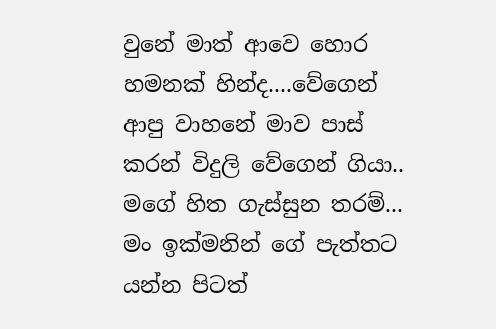වුනේ මාත් ආවෙ හොර හමනක් හින්ද....වේගෙන් ආපු වාහනේ මාව පාස් කරන් විදුලි වේගෙන් ගියා..
මගේ හිත ගැස්සුන තරම්...
මං ඉක්මනින් ගේ පැත්තට යන්න පිටත්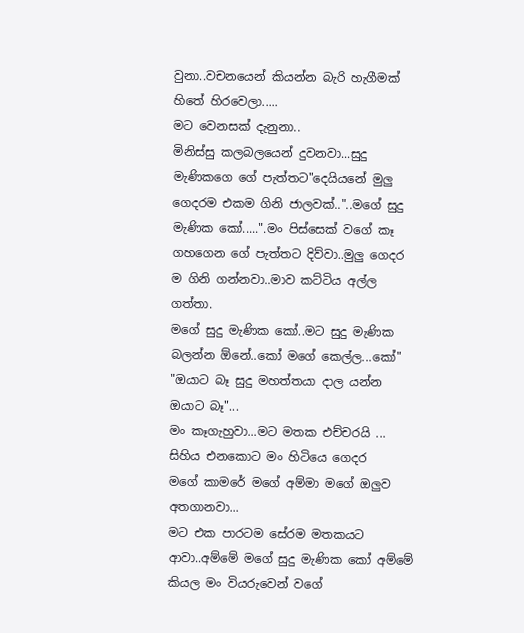වුනා..වචනයෙන් කියන්න බැරි හැගීමක් හිතේ හිරවෙලා.....
මට වෙනසක් දැනුනා..
මිනිස්සු කලබලයෙන් දුවනවා...සුදු මැණිකගෙ ගේ පැත්තට"දෙයියනේ මුලු ගෙදරම එකම ගිනි ජාලවක්.."..මගේ සුදු මැණික කෝ.....".මං පිස්සෙක් වගේ කෑ ගහගෙන ගේ පැත්තට දිව්වා..මුලු ගෙදර ම ගිනි ගන්නවා..මාව කට්ටිය අල්ල ගත්තා.
මගේ සුදු මැණික කෝ..මට සුදු මැණික බලන්න ඕනේ..කෝ මගේ කෙල්ල...කෝ"
"ඔයාට බෑ සුදු මහත්තයා දාල යන්න ඔයාට බෑ"...
මං කෑගැහුවා...මට මතක එච්චරයි ...
සිහිය එනකොට මං හිටියෙ ගෙදර
මගේ කාමරේ මගේ අම්මා මගේ ඔලුව අතගානවා...
මට එක පාරටම සේරම මතකයට ආවා..අම්මේ මගේ සුදු මැණික කෝ අම්මේ  කියල මං වියරුවෙන් වගේ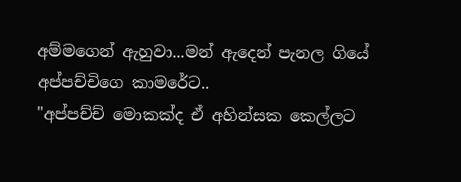අම්මගෙන් ඇහුවා...මන් ඇදෙන් පැනල ගියේ අප්පච්චිගෙ කාමරේට..
"අප්පච්ච් මොකක්ද ඒ අහින්සක කෙල්ලට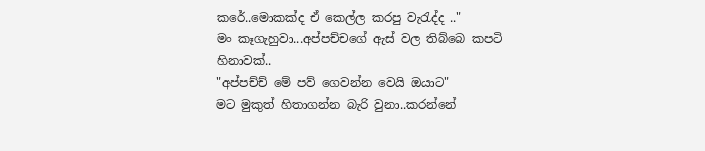කරේ..මොකක්ද ඒ කෙල්ල කරපු වැරැද්ද .."
මං කෑගැහුවා...අප්පච්චගේ ඇස් වල තිබ්බෙ කපටි හිනාවක්..
"අප්පච්ච් මේ පව් ගෙවන්න වෙයි ඔයාට"
මට මුකුත් හිතාගන්න බැරි වුනා..කරන්නේ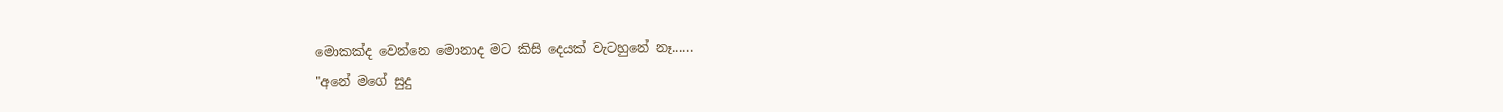මොකක්ද වෙන්නෙ මොනාද මට කිසි දෙයක් වැටහුනේ නෑ......
"අනේ මගේ සුදු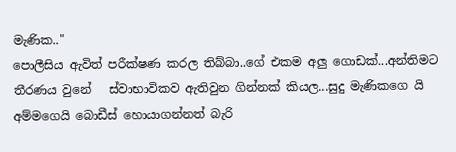මැණික.."
පොලීසිය ඇවිත් පරීක්ෂණ කරල තිබ්බා..ගේ එකම අලු ගොඩක්...අන්තිමට තීරණය වුනේ   ස්වාභාවිකව ඇතිවුන ගින්නක් කියල...සුදු මැණිකගෙ යි අම්මගෙයි බොඩීස් හොයාගන්නත් බැරි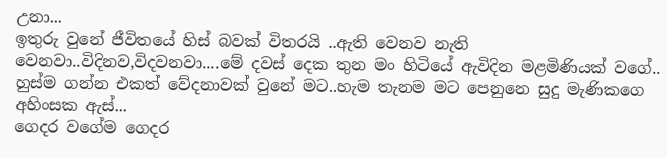උනා...
ඉතුරු වුනේ ජීවිතයේ හිස් බවක් විතරයි ..ඇති වෙනව නැති වෙනවා..විදිනව,විදවනවා....මේ දවස් දෙක තුන මං හිටියේ ඇවිදින මළමිණියක් වගේ..
හුස්ම ගන්න එකත් වේදනාවක් වුනේ මට..හැම තැනම මට පෙනුනෙ සුදු මැණිකගෙ අහිංසක ඇස්...
ගෙදර වගේම ගෙදර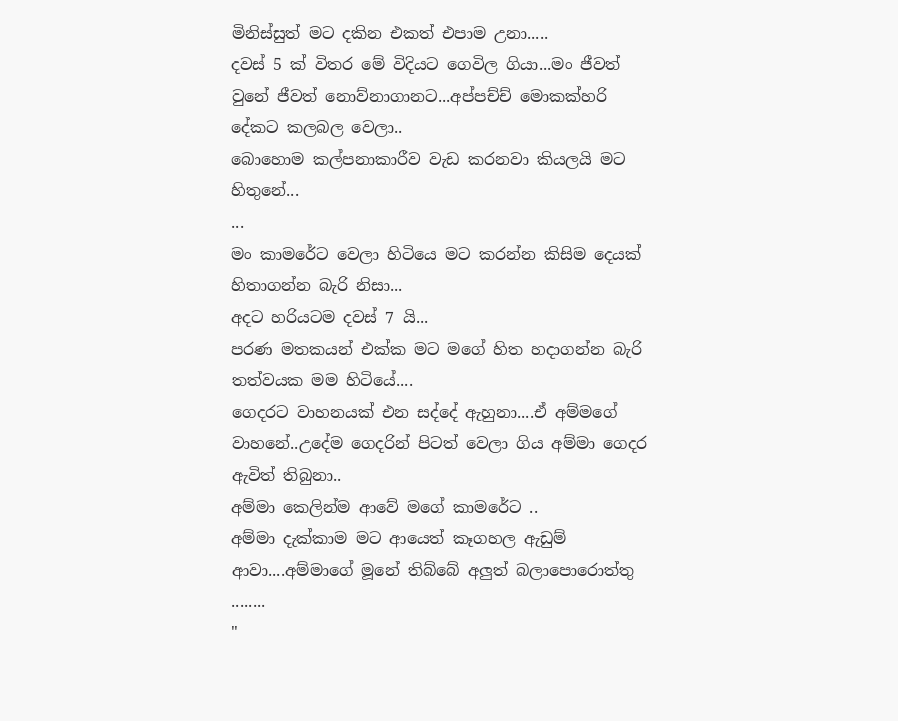මිනිස්සුත් මට දකින එකත් එපාම උනා.....
දවස් 5 ක් විතර මේ විදියට ගෙවිල ගියා...මං ජීවත් වුනේ ජීවත් නොව්නාගානට...අප්පච්ච් මොකක්හරි දේකට කලබල වෙලා..
බොහොම කල්පනාකාරීව වැඩ කරනවා කියලයි මට හිතුනේ...
...
මං කාමරේට වෙලා හිටියෙ මට කරන්න කිසිම දෙයක් හිතාගන්න බැරි නිසා...
අදට හරියටම දවස් 7 යි...
පරණ මතකයන් එක්ක මට මගේ හිත හදාගන්න බැරි තත්වයක මම හිටියේ....
ගෙදරට වාහනයක් එන සද්දේ ඇහුනා....ඒ අම්මගේ වාහනේ..උදේම ගෙදරින් පිටත් වෙලා ගිය අම්මා ගෙදර ඇවිත් තිබුනා..
අම්මා කෙලින්ම ආවේ මගේ කාමරේට ..
අම්මා දැක්කාම මට ආයෙත් කෑගහල ඇඩුම් ආවා....අම්මාගේ මූනේ තිබ්බේ අලුත් බලාපොරොත්තු ........
"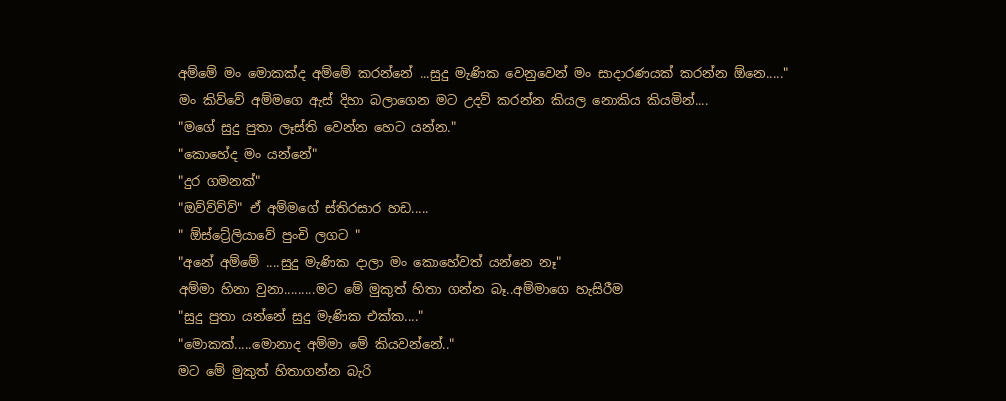අම්මේ මං මොකක්ද අම්මේ කරන්නේ ...සුදු මැණික වෙනුවෙන් මං සාදාරණයක් කරන්න ඕනෙ....." මං කිව්වේ අම්මගෙ ඇස් දිහා බලාගෙන මට උදව් කරන්න කියල නොකිය කියමින්....
"මගේ සුදු පුතා ලෑස්ති වෙන්න හෙට යන්න."
"කොහේද මං යන්නේ"
"දුර ගමනක්"
"ඔව්ව්ව්ව්" ඒ අම්මගේ ස්තිරසාර හඩ.....
" ඕස්ට්‍රේලියාවේ පුංචි ලගට "
"අනේ අම්මේ ....සුදු මැණික දාලා මං කොහේවත් යන්නෙ නෑ"
අම්මා හිනා වුනා.........මට මේ මුකුත් හිතා ගන්න බෑ..අම්මාගෙ හැසිරීම
"සුදු පුතා යන්නේ සුදු මැණික එක්ක...."
"මොකක්.....මොනාද අම්මා මේ කියවන්නේ.."
මට මේ මුකුත් හිතාගන්න බැරි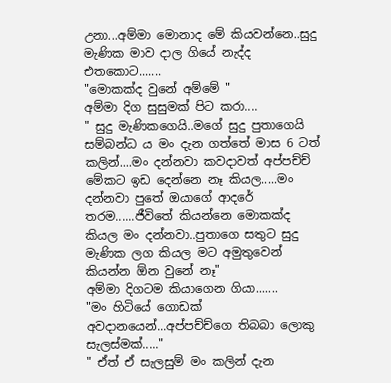උනා...අම්මා මොනාද මේ කියවන්නෙ..සුදු මැණික මාව දාල ගියේ නැද්ද එතකොට.......
"මොකක්ද වුනේ අම්මේ "
අම්මා දිග සුසුමක් පිට කරා....
" සුදු මැණිකගෙයි..මගේ සුදු පුතාගෙයි සම්බන්ධ ය මං දැන ගත්තේ මාස 6 ටත් කලින්....මං දන්නවා කවදාවත් අප්පච්ච් මේකට ඉඩ දෙන්නෙ නෑ කියල.....මං දන්නවා පුතේ ඔයාගේ ආදරේ තරම......ජීවිතේ කියන්නෙ මොකක්ද කියල මං දන්නවා..පුතාගෙ සතුට සුදු මැණික ලග කියල මට අමුතුවෙන් කියන්න ඕන වුනේ නෑ"
අම්මා දිගටම කියාගෙන ගියා.......
"මං හිටියේ ගොඩක් අවදානයෙන්...අප්පච්ච්ගෙ තිබබා ලොකු සැලස්මක්....."
" ඒත් ඒ සැලසුම් මං කලින් දැන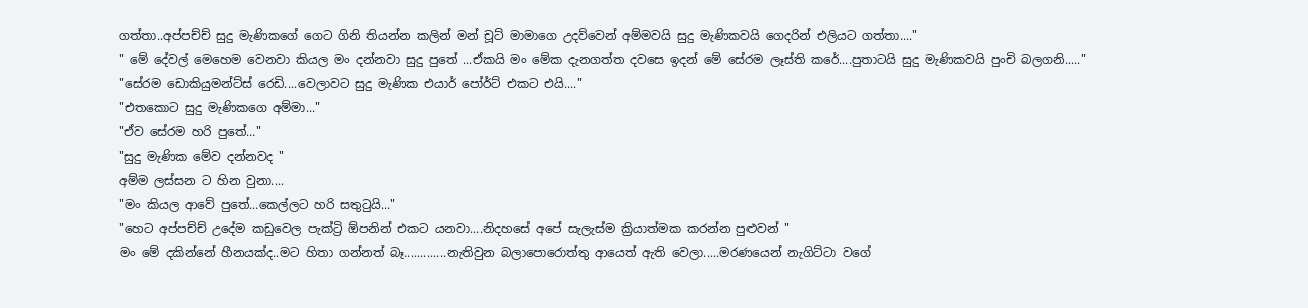ගත්තා..අප්පච්ච් සුදු මැණිකගේ ගෙට ගිනි තියන්න කලින් මන් චූට් මාමාගෙ උදව්වෙන් අම්මවයි සුදු මැණිකවයි ගෙදරින් එලියට ගත්තා...."
" මේ දේවල් මෙහෙම වෙනවා කියල මං දන්නවා සුදු පුතේ ...ඒකයි මං මේක දැනගත්ත දවසෙ ඉදන් මේ සේරම ලෑස්ති කරේ....පුතාටයි සුදු මැණිකවයි පුංචි බලගනි....."
"සේරම ඩොකියුමන්ට්ස් රෙඩි....වෙලාවට සුදු මැණික එයාර් පෝර්ට් එකට එයි...."
"එතකොට සුදු මැණිකගෙ අම්මා..."
"ඒව සේරම හරි පුතේ..."
"සුදු මැණික මේව දන්නවද "
අම්ම ලස්සන ට හින වුනා....
"මං කියල ආවේ පුතේ...කෙල්ලට හරි සතුටුයි..."
"හෙට අප්පච්ච් උදේම කඩුවෙල පැක්ට්‍රි ඕපනින් එකට යනවා....නිදහසේ අපේ සැලැස්ම ක්‍රියාත්මක කරන්න පුළුවන් "
මං මේ දකින්නේ හීනයක්ද..මට හිතා ගන්නත් බෑ.............නැතිවුන බලාපොරොත්තු ආයෙත් ඇති වෙලා.....මරණයෙන් නැගිට්ටා වගේ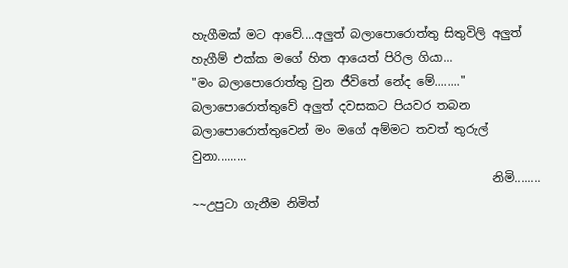හැගීමක් මට ආවේ....අලුත් බලාපොරොත්තු සිතුවිලි අලුත් හැගීම් එක්ක මගේ හිත ආයෙත් පිරිල ගියා...
"මං බලාපොරොත්තු වුන ජීවිතේ නේද මේ........"
බලාපොරොත්තුවේ අලුත් දවසකට පියවර තබන බලාපොරොත්තුවෙන් මං මගේ අම්මට තවත් තුරුල් වුනා.........
                                                  නිමි........
~~උපුටා ගැනීම නිමිත්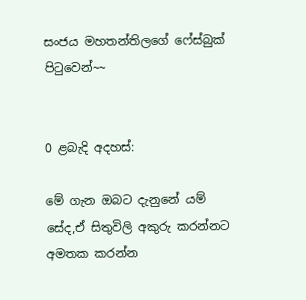සංජය මහතන්තිලගේ ෆේස්බුක් පිටුවෙන්~~


0 ළබැදි අදහස්:

මේ ගැන ඔබට දැනුනේ යම් සේද,ඒ සිතුවිලි අකුරු කරන්නට අමතක කරන්න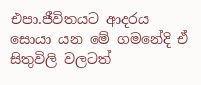එපා.ජීවිතයට ආදරය සොයා යන මේ ගමනේදි ඒ සිතුවිලි වලටත්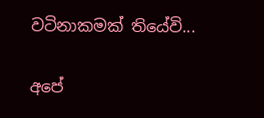වටිනාකමක් තියේවි...

අපේ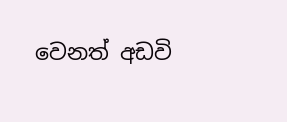වෙනත් අඩවි